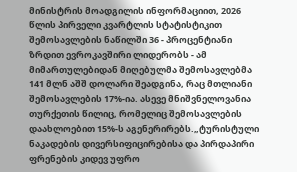მინისტრის მოადგილის ინფორმაციით, 2026 წლის პირველი კვარტლის სტატისტიკით შემოსავლების ნაწილში 36 - პროცენტიანი ზრდით ევროკავშირი ლიდერობს - ამ მიმართულებიდან მიღებულმა შემოსავლებმა 141 მლნ აშშ დოლარი შეადგინა, რაც მთლიანი შემოსავლების 17%-ია. ასევე მნიშვნელოვანია თურქეთის წილიც, რომელიც შემოსავლების დაახლოებით 15%-ს აგენერირებს.„ტურისტული ნაკადების დივერსიფიცირებისა და პირდაპირი ფრენების კიდევ უფრო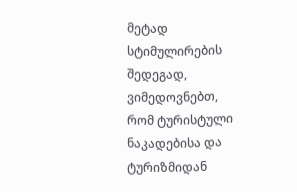მეტად სტიმულირების შედეგად, ვიმედოვნებთ, რომ ტურისტული ნაკადებისა და ტურიზმიდან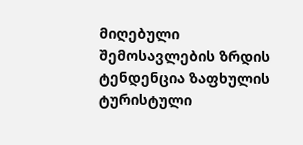მიღებული შემოსავლების ზრდის ტენდენცია ზაფხულის ტურისტული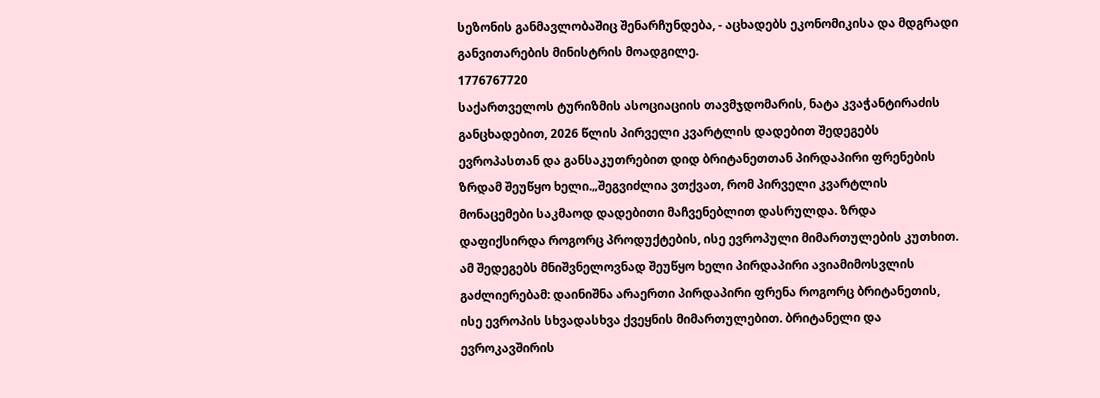სეზონის განმავლობაშიც შენარჩუნდება, - აცხადებს ეკონომიკისა და მდგრადი განვითარების მინისტრის მოადგილე.
1776767720
საქართველოს ტურიზმის ასოციაციის თავმჯდომარის, ნატა კვაჭანტირაძის განცხადებით, 2026 წლის პირველი კვარტლის დადებით შედეგებს ევროპასთან და განსაკუთრებით დიდ ბრიტანეთთან პირდაპირი ფრენების ზრდამ შეუწყო ხელი.„შეგვიძლია ვთქვათ, რომ პირველი კვარტლის მონაცემები საკმაოდ დადებითი მაჩვენებლით დასრულდა. ზრდა დაფიქსირდა როგორც პროდუქტების, ისე ევროპული მიმართულების კუთხით. ამ შედეგებს მნიშვნელოვნად შეუწყო ხელი პირდაპირი ავიამიმოსვლის გაძლიერებამ: დაინიშნა არაერთი პირდაპირი ფრენა როგორც ბრიტანეთის, ისე ევროპის სხვადასხვა ქვეყნის მიმართულებით. ბრიტანელი და ევროკავშირის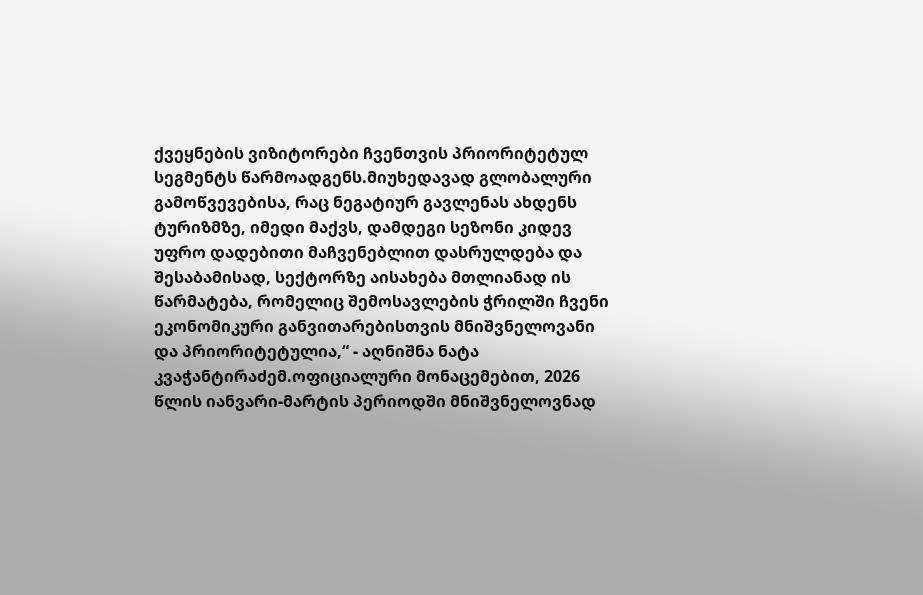ქვეყნების ვიზიტორები ჩვენთვის პრიორიტეტულ სეგმენტს წარმოადგენს.მიუხედავად გლობალური გამოწვევებისა, რაც ნეგატიურ გავლენას ახდენს ტურიზმზე, იმედი მაქვს, დამდეგი სეზონი კიდევ უფრო დადებითი მაჩვენებლით დასრულდება და შესაბამისად, სექტორზე აისახება მთლიანად ის წარმატება, რომელიც შემოსავლების ჭრილში ჩვენი ეკონომიკური განვითარებისთვის მნიშვნელოვანი და პრიორიტეტულია,“ - აღნიშნა ნატა კვაჭანტირაძემ.ოფიციალური მონაცემებით, 2026 წლის იანვარი-მარტის პერიოდში მნიშვნელოვნად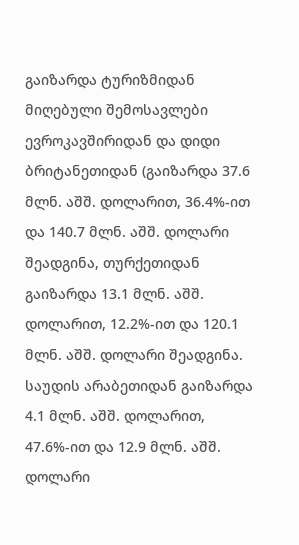გაიზარდა ტურიზმიდან მიღებული შემოსავლები ევროკავშირიდან და დიდი ბრიტანეთიდან (გაიზარდა 37.6 მლნ. აშშ. დოლარით, 36.4%-ით და 140.7 მლნ. აშშ. დოლარი შეადგინა, თურქეთიდან გაიზარდა 13.1 მლნ. აშშ. დოლარით, 12.2%-ით და 120.1 მლნ. აშშ. დოლარი შეადგინა. საუდის არაბეთიდან გაიზარდა 4.1 მლნ. აშშ. დოლარით, 47.6%-ით და 12.9 მლნ. აშშ. დოლარი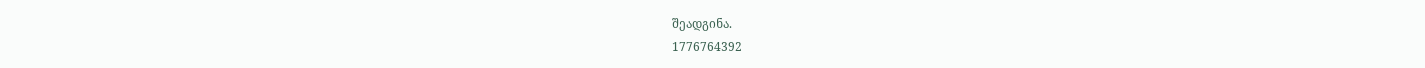შეადგინა.
1776764392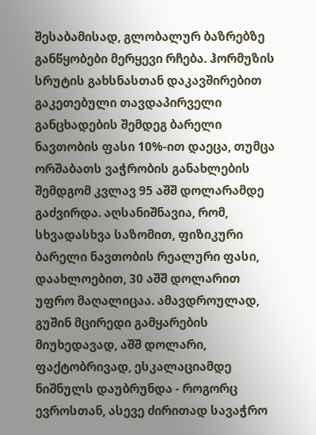შესაბამისად, გლობალურ ბაზრებზე განწყობები მერყევი რჩება. ჰორმუზის სრუტის გახსნასთან დაკავშირებით გაკეთებული თავდაპირველი განცხადების შემდეგ ბარელი ნავთობის ფასი 10%-ით დაეცა, თუმცა ორშაბათს ვაჭრობის განახლების შემდგომ კვლავ 95 აშშ დოლარამდე გაძვირდა. აღსანიშნავია, რომ, სხვადასხვა საზომით, ფიზიკური ბარელი ნავთობის რეალური ფასი, დაახლოებით, 30 აშშ დოლარით უფრო მაღალიცაა. ამავდროულად, გუშინ მცირედი გამყარების მიუხედავად, აშშ დოლარი, ფაქტობრივად, ესკალაციამდე ნიშნულს დაუბრუნდა - როგორც ევროსთან, ასევე ძირითად სავაჭრო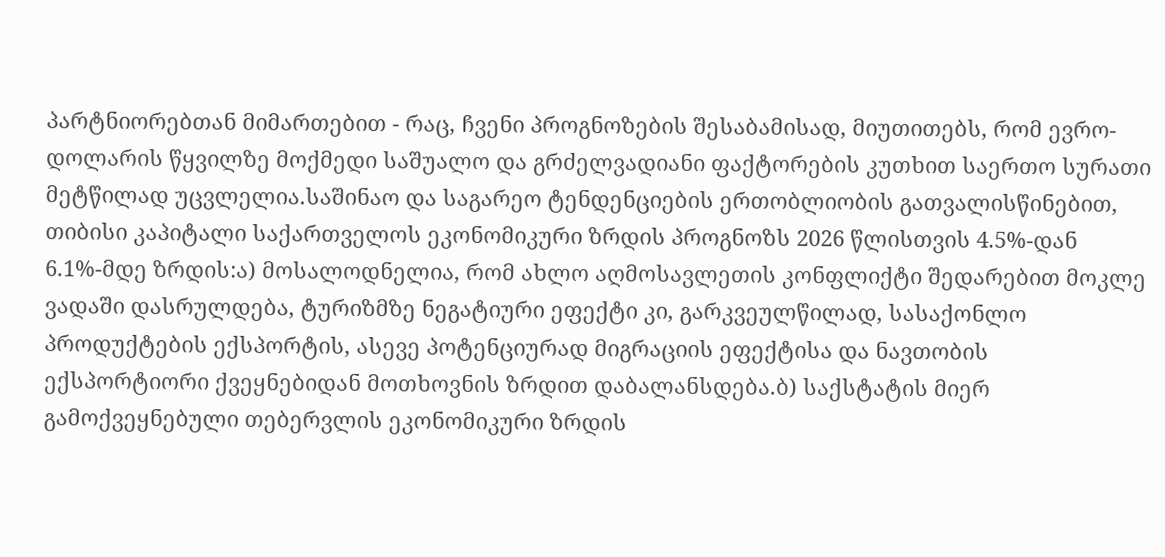პარტნიორებთან მიმართებით - რაც, ჩვენი პროგნოზების შესაბამისად, მიუთითებს, რომ ევრო-დოლარის წყვილზე მოქმედი საშუალო და გრძელვადიანი ფაქტორების კუთხით საერთო სურათი მეტწილად უცვლელია.საშინაო და საგარეო ტენდენციების ერთობლიობის გათვალისწინებით, თიბისი კაპიტალი საქართველოს ეკონომიკური ზრდის პროგნოზს 2026 წლისთვის 4.5%-დან 6.1%-მდე ზრდის:ა) მოსალოდნელია, რომ ახლო აღმოსავლეთის კონფლიქტი შედარებით მოკლე ვადაში დასრულდება, ტურიზმზე ნეგატიური ეფექტი კი, გარკვეულწილად, სასაქონლო პროდუქტების ექსპორტის, ასევე პოტენციურად მიგრაციის ეფექტისა და ნავთობის ექსპორტიორი ქვეყნებიდან მოთხოვნის ზრდით დაბალანსდება.ბ) საქსტატის მიერ გამოქვეყნებული თებერვლის ეკონომიკური ზრდის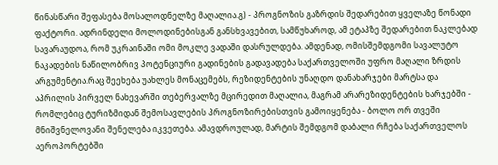წინასწარი შეფასება მოსალოდნელზე მაღალია.გ) - პროგნოზის გაზრდის შედარებით ყველაზე წონადი ფაქტორი. ადრინდელი მოლოდინებისგან განსხვავებით, სამწუხაროდ, ამ ეტაპზე შედარებით ნაკლებად სავარაუდოა, რომ უკრაინაში ომი მოკლე ვადაში დასრულდება. ამდენად, ომისშემდგომი სავალუტო ნაკადების ნაწილობრივ პოტენციური გადინების გადავადება საქართველოში უფრო მაღალი ზრდის არგუმენტია.რაც შეეხება უახლეს მონაცემებს, რეზიდენტების უნაღდო დანახარჯები მარტსა და აპრილის პირველ ნახევარში თებერვალზე მცირედით მაღალია, მაგრამ არარეზიდენტების ხარჯებში - რომლებიც ტურიზმიდან შემოსავლების პროგნოზირებისთვის გამოიყენება - ბოლო ორ თვეში მნიშვნელოვანი შენელება იკვეთება. ამავდროულად, მარტის შემდგომ დაბალი რჩება საქართველოს აეროპორტებში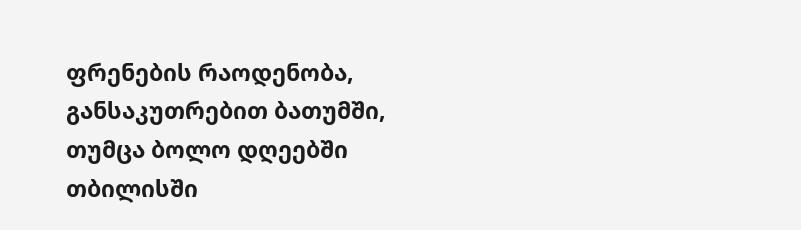ფრენების რაოდენობა, განსაკუთრებით ბათუმში, თუმცა ბოლო დღეებში თბილისში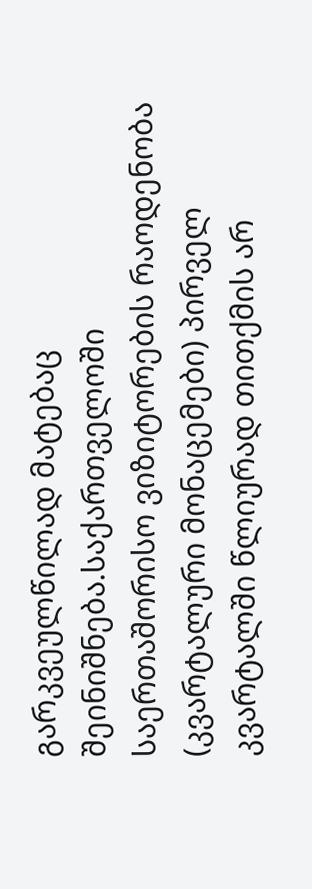გარკვეულწილად მატებაც შეინიშნება.საქართველოში საერთაშორისო ვიზიტორების რაოდენობა (კვარტალური მონაცემები) პირველ კვარტალში წლიურად თითქმის არ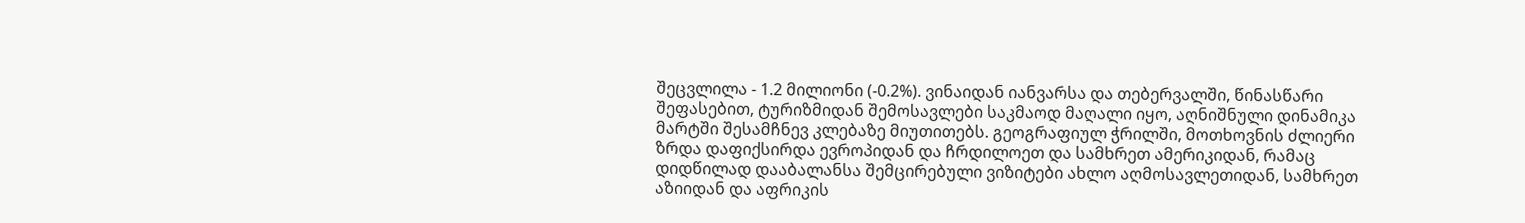შეცვლილა - 1.2 მილიონი (-0.2%). ვინაიდან იანვარსა და თებერვალში, წინასწარი შეფასებით, ტურიზმიდან შემოსავლები საკმაოდ მაღალი იყო, აღნიშნული დინამიკა მარტში შესამჩნევ კლებაზე მიუთითებს. გეოგრაფიულ ჭრილში, მოთხოვნის ძლიერი ზრდა დაფიქსირდა ევროპიდან და ჩრდილოეთ და სამხრეთ ამერიკიდან, რამაც დიდწილად დააბალანსა შემცირებული ვიზიტები ახლო აღმოსავლეთიდან, სამხრეთ აზიიდან და აფრიკის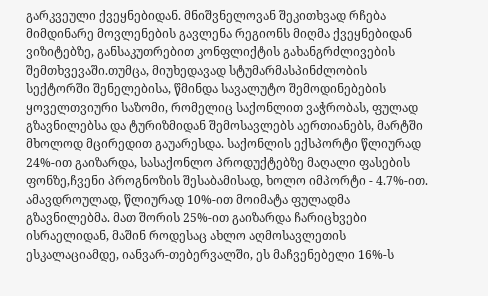გარკვეული ქვეყნებიდან. მნიშვნელოვან შეკითხვად რჩება მიმდინარე მოვლენების გავლენა რეგიონს მიღმა ქვეყნებიდან ვიზიტებზე, განსაკუთრებით კონფლიქტის გახანგრძლივების შემთხვევაში.თუმცა, მიუხედავად სტუმარმასპინძლობის სექტორში შენელებისა, წმინდა სავალუტო შემოდინებების ყოველთვიური საზომი, რომელიც საქონლით ვაჭრობას, ფულად გზავნილებსა და ტურიზმიდან შემოსავლებს აერთიანებს, მარტში მხოლოდ მცირედით გაუარესდა. საქონლის ექსპორტი წლიურად 24%-ით გაიზარდა, სასაქონლო პროდუქტებზე მაღალი ფასების ფონზე,ჩვენი პროგნოზის შესაბამისად, ხოლო იმპორტი - 4.7%-ით. ამავდროულად, წლიურად 10%-ით მოიმატა ფულადმა გზავნილებმა. მათ შორის 25%-ით გაიზარდა ჩარიცხვები ისრაელიდან, მაშინ როდესაც ახლო აღმოსავლეთის ესკალაციამდე, იანვარ-თებერვალში, ეს მაჩვენებელი 16%-ს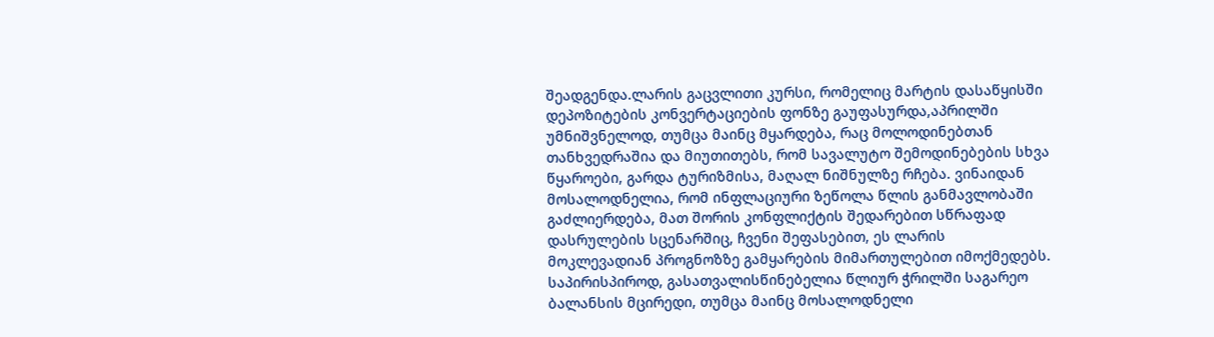შეადგენდა.ლარის გაცვლითი კურსი, რომელიც მარტის დასაწყისში დეპოზიტების კონვერტაციების ფონზე გაუფასურდა,აპრილში უმნიშვნელოდ, თუმცა მაინც მყარდება, რაც მოლოდინებთან თანხვედრაშია და მიუთითებს, რომ სავალუტო შემოდინებების სხვა წყაროები, გარდა ტურიზმისა, მაღალ ნიშნულზე რჩება. ვინაიდან მოსალოდნელია, რომ ინფლაციური ზეწოლა წლის განმავლობაში გაძლიერდება, მათ შორის კონფლიქტის შედარებით სწრაფად დასრულების სცენარშიც, ჩვენი შეფასებით, ეს ლარის მოკლევადიან პროგნოზზე გამყარების მიმართულებით იმოქმედებს. საპირისპიროდ, გასათვალისწინებელია წლიურ ჭრილში საგარეო ბალანსის მცირედი, თუმცა მაინც მოსალოდნელი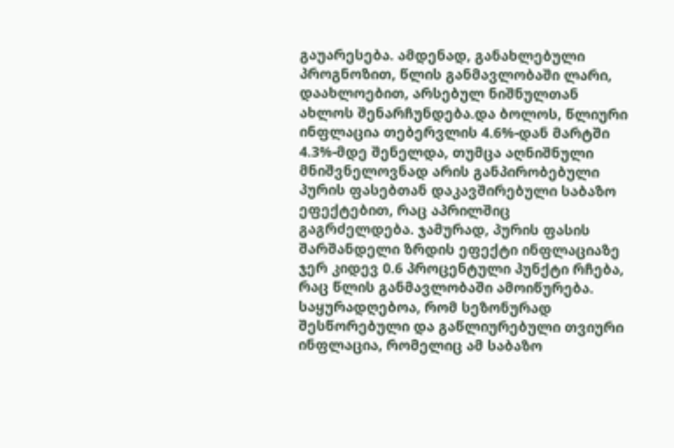გაუარესება. ამდენად, განახლებული პროგნოზით, წლის განმავლობაში ლარი, დაახლოებით, არსებულ ნიშნულთან ახლოს შენარჩუნდება.და ბოლოს, წლიური ინფლაცია თებერვლის 4.6%-დან მარტში 4.3%-მდე შენელდა, თუმცა აღნიშნული მნიშვნელოვნად არის განპირობებული პურის ფასებთან დაკავშირებული საბაზო ეფექტებით, რაც აპრილშიც გაგრძელდება. ჯამურად, პურის ფასის შარშანდელი ზრდის ეფექტი ინფლაციაზე ჯერ კიდევ 0.6 პროცენტული პუნქტი რჩება, რაც წლის განმავლობაში ამოიწურება. საყურადღებოა, რომ სეზონურად შესწორებული და გაწლიურებული თვიური ინფლაცია, რომელიც ამ საბაზო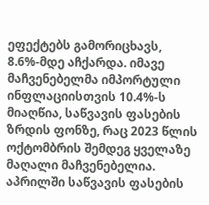ეფექტებს გამორიცხავს, 8.6%-მდე აჩქარდა. იმავე მაჩვენებელმა იმპორტული ინფლაციისთვის 10.4%-ს მიაღწია, საწვავის ფასების ზრდის ფონზე, რაც 2023 წლის ოქტომბრის შემდეგ ყველაზე მაღალი მაჩვენებელია. აპრილში საწვავის ფასების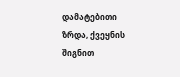დამატებითი ზრდა, ქვეყნის შიგნით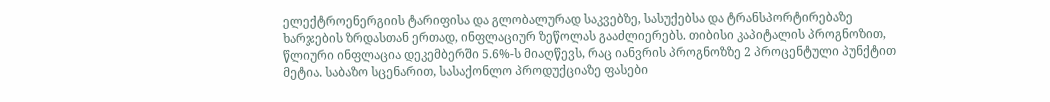ელექტროენერგიის ტარიფისა და გლობალურად საკვებზე, სასუქებსა და ტრანსპორტირებაზე ხარჯების ზრდასთან ერთად, ინფლაციურ ზეწოლას გააძლიერებს. თიბისი კაპიტალის პროგნოზით, წლიური ინფლაცია დეკემბერში 5.6%-ს მიაღწევს, რაც იანვრის პროგნოზზე 2 პროცენტული პუნქტით მეტია. საბაზო სცენარით, სასაქონლო პროდუქციაზე ფასები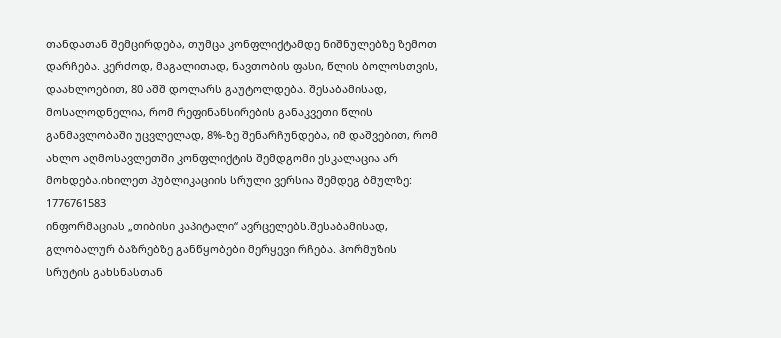თანდათან შემცირდება, თუმცა კონფლიქტამდე ნიშნულებზე ზემოთ დარჩება. კერძოდ, მაგალითად, ნავთობის ფასი, წლის ბოლოსთვის, დაახლოებით, 80 აშშ დოლარს გაუტოლდება. შესაბამისად, მოსალოდნელია, რომ რეფინანსირების განაკვეთი წლის განმავლობაში უცვლელად, 8%-ზე შენარჩუნდება, იმ დაშვებით, რომ ახლო აღმოსავლეთში კონფლიქტის შემდგომი ესკალაცია არ მოხდება.იხილეთ პუბლიკაციის სრული ვერსია შემდეგ ბმულზე:
1776761583
ინფორმაციას „თიბისი კაპიტალი“ ავრცელებს.შესაბამისად, გლობალურ ბაზრებზე განწყობები მერყევი რჩება. ჰორმუზის სრუტის გახსნასთან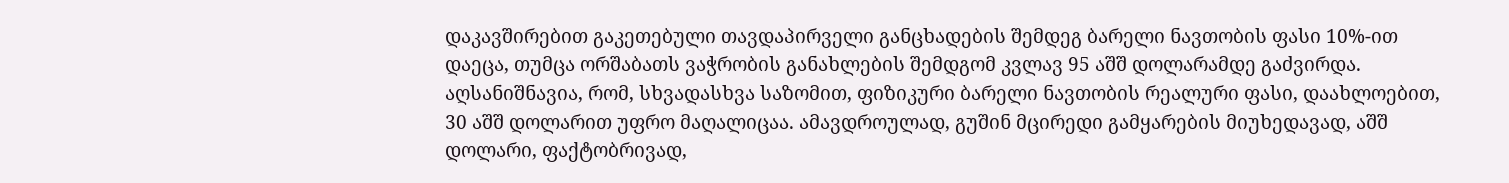დაკავშირებით გაკეთებული თავდაპირველი განცხადების შემდეგ ბარელი ნავთობის ფასი 10%-ით დაეცა, თუმცა ორშაბათს ვაჭრობის განახლების შემდგომ კვლავ 95 აშშ დოლარამდე გაძვირდა. აღსანიშნავია, რომ, სხვადასხვა საზომით, ფიზიკური ბარელი ნავთობის რეალური ფასი, დაახლოებით, 30 აშშ დოლარით უფრო მაღალიცაა. ამავდროულად, გუშინ მცირედი გამყარების მიუხედავად, აშშ დოლარი, ფაქტობრივად,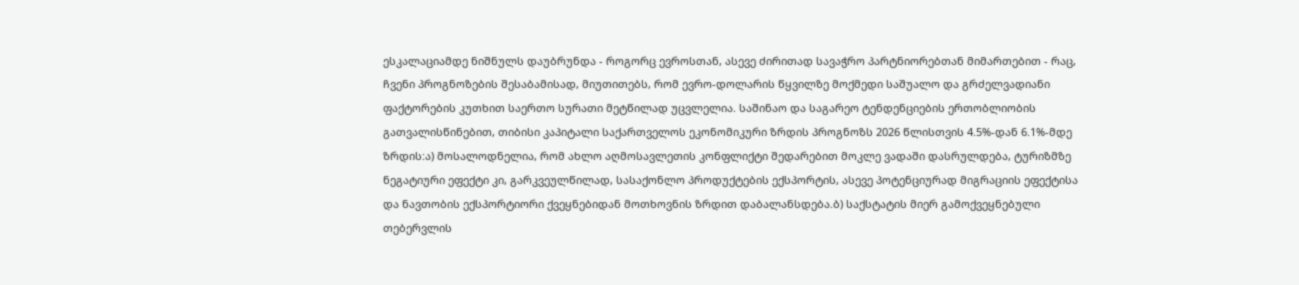ესკალაციამდე ნიშნულს დაუბრუნდა - როგორც ევროსთან, ასევე ძირითად სავაჭრო პარტნიორებთან მიმართებით - რაც, ჩვენი პროგნოზების შესაბამისად, მიუთითებს, რომ ევრო-დოლარის წყვილზე მოქმედი საშუალო და გრძელვადიანი ფაქტორების კუთხით საერთო სურათი მეტწილად უცვლელია. საშინაო და საგარეო ტენდენციების ერთობლიობის გათვალისწინებით, თიბისი კაპიტალი საქართველოს ეკონომიკური ზრდის პროგნოზს 2026 წლისთვის 4.5%-დან 6.1%-მდე ზრდის:ა) მოსალოდნელია, რომ ახლო აღმოსავლეთის კონფლიქტი შედარებით მოკლე ვადაში დასრულდება, ტურიზმზე ნეგატიური ეფექტი კი, გარკვეულწილად, სასაქონლო პროდუქტების ექსპორტის, ასევე პოტენციურად მიგრაციის ეფექტისა და ნავთობის ექსპორტიორი ქვეყნებიდან მოთხოვნის ზრდით დაბალანსდება.ბ) საქსტატის მიერ გამოქვეყნებული თებერვლის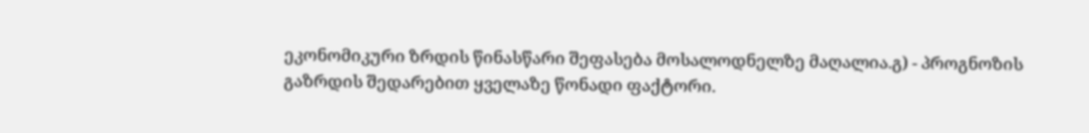ეკონომიკური ზრდის წინასწარი შეფასება მოსალოდნელზე მაღალია.გ) - პროგნოზის გაზრდის შედარებით ყველაზე წონადი ფაქტორი.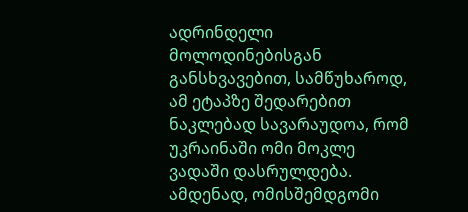ადრინდელი მოლოდინებისგან განსხვავებით, სამწუხაროდ, ამ ეტაპზე შედარებით ნაკლებად სავარაუდოა, რომ უკრაინაში ომი მოკლე ვადაში დასრულდება. ამდენად, ომისშემდგომი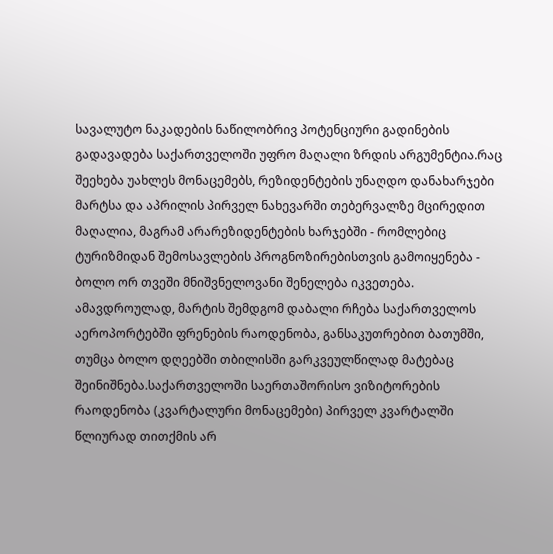სავალუტო ნაკადების ნაწილობრივ პოტენციური გადინების გადავადება საქართველოში უფრო მაღალი ზრდის არგუმენტია.რაც შეეხება უახლეს მონაცემებს, რეზიდენტების უნაღდო დანახარჯები მარტსა და აპრილის პირველ ნახევარში თებერვალზე მცირედით მაღალია, მაგრამ არარეზიდენტების ხარჯებში - რომლებიც ტურიზმიდან შემოსავლების პროგნოზირებისთვის გამოიყენება - ბოლო ორ თვეში მნიშვნელოვანი შენელება იკვეთება. ამავდროულად, მარტის შემდგომ დაბალი რჩება საქართველოს აეროპორტებში ფრენების რაოდენობა, განსაკუთრებით ბათუმში, თუმცა ბოლო დღეებში თბილისში გარკვეულწილად მატებაც შეინიშნება.საქართველოში საერთაშორისო ვიზიტორების რაოდენობა (კვარტალური მონაცემები) პირველ კვარტალში წლიურად თითქმის არ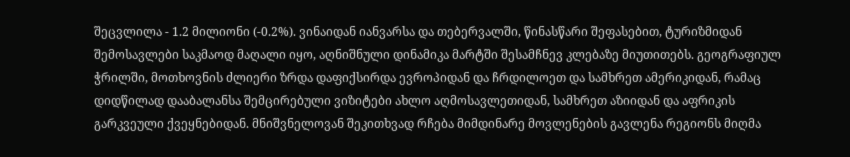შეცვლილა - 1.2 მილიონი (-0.2%). ვინაიდან იანვარსა და თებერვალში, წინასწარი შეფასებით, ტურიზმიდან შემოსავლები საკმაოდ მაღალი იყო, აღნიშნული დინამიკა მარტში შესამჩნევ კლებაზე მიუთითებს. გეოგრაფიულ ჭრილში, მოთხოვნის ძლიერი ზრდა დაფიქსირდა ევროპიდან და ჩრდილოეთ და სამხრეთ ამერიკიდან, რამაც დიდწილად დააბალანსა შემცირებული ვიზიტები ახლო აღმოსავლეთიდან, სამხრეთ აზიიდან და აფრიკის გარკვეული ქვეყნებიდან. მნიშვნელოვან შეკითხვად რჩება მიმდინარე მოვლენების გავლენა რეგიონს მიღმა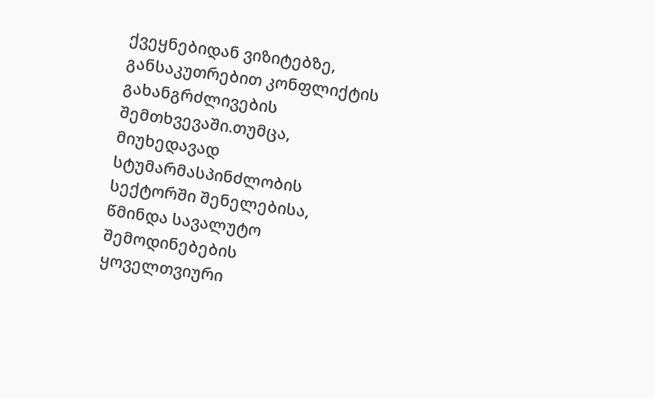ქვეყნებიდან ვიზიტებზე, განსაკუთრებით კონფლიქტის გახანგრძლივების შემთხვევაში.თუმცა, მიუხედავად სტუმარმასპინძლობის სექტორში შენელებისა, წმინდა სავალუტო შემოდინებების ყოველთვიური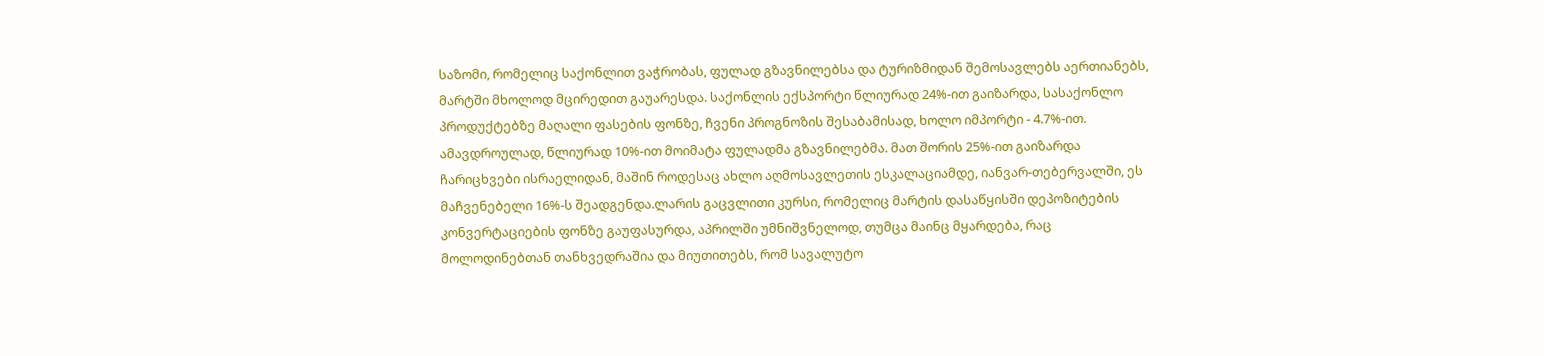საზომი, რომელიც საქონლით ვაჭრობას, ფულად გზავნილებსა და ტურიზმიდან შემოსავლებს აერთიანებს, მარტში მხოლოდ მცირედით გაუარესდა. საქონლის ექსპორტი წლიურად 24%-ით გაიზარდა, სასაქონლო პროდუქტებზე მაღალი ფასების ფონზე, ჩვენი პროგნოზის შესაბამისად, ხოლო იმპორტი - 4.7%-ით. ამავდროულად, წლიურად 10%-ით მოიმატა ფულადმა გზავნილებმა. მათ შორის 25%-ით გაიზარდა ჩარიცხვები ისრაელიდან, მაშინ როდესაც ახლო აღმოსავლეთის ესკალაციამდე, იანვარ-თებერვალში, ეს მაჩვენებელი 16%-ს შეადგენდა.ლარის გაცვლითი კურსი, რომელიც მარტის დასაწყისში დეპოზიტების კონვერტაციების ფონზე გაუფასურდა, აპრილში უმნიშვნელოდ, თუმცა მაინც მყარდება, რაც მოლოდინებთან თანხვედრაშია და მიუთითებს, რომ სავალუტო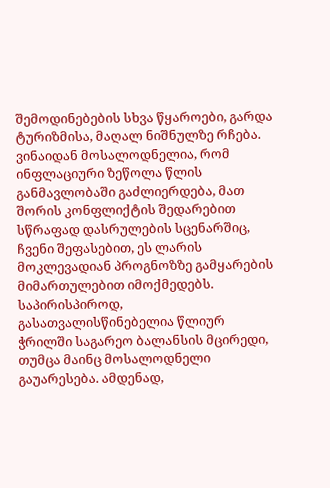შემოდინებების სხვა წყაროები, გარდა ტურიზმისა, მაღალ ნიშნულზე რჩება. ვინაიდან მოსალოდნელია, რომ ინფლაციური ზეწოლა წლის განმავლობაში გაძლიერდება, მათ შორის კონფლიქტის შედარებით სწრაფად დასრულების სცენარშიც, ჩვენი შეფასებით, ეს ლარის მოკლევადიან პროგნოზზე გამყარების მიმართულებით იმოქმედებს. საპირისპიროდ, გასათვალისწინებელია წლიურ ჭრილში საგარეო ბალანსის მცირედი, თუმცა მაინც მოსალოდნელი გაუარესება. ამდენად,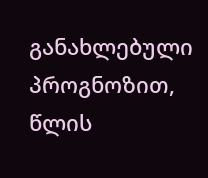განახლებული პროგნოზით, წლის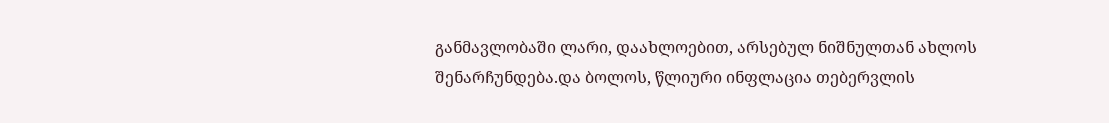განმავლობაში ლარი, დაახლოებით, არსებულ ნიშნულთან ახლოს შენარჩუნდება.და ბოლოს, წლიური ინფლაცია თებერვლის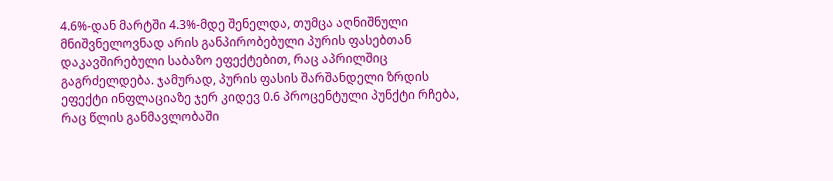4.6%-დან მარტში 4.3%-მდე შენელდა, თუმცა აღნიშნული მნიშვნელოვნად არის განპირობებული პურის ფასებთან დაკავშირებული საბაზო ეფექტებით, რაც აპრილშიც გაგრძელდება. ჯამურად, პურის ფასის შარშანდელი ზრდის ეფექტი ინფლაციაზე ჯერ კიდევ 0.6 პროცენტული პუნქტი რჩება, რაც წლის განმავლობაში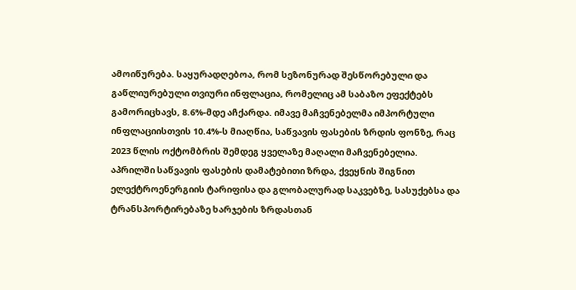ამოიწურება. საყურადღებოა, რომ სეზონურად შესწორებული და გაწლიურებული თვიური ინფლაცია, რომელიც ამ საბაზო ეფექტებს გამორიცხავს, 8.6%-მდე აჩქარდა. იმავე მაჩვენებელმა იმპორტული ინფლაციისთვის 10.4%-ს მიაღწია, საწვავის ფასების ზრდის ფონზე, რაც 2023 წლის ოქტომბრის შემდეგ ყველაზე მაღალი მაჩვენებელია. აპრილში საწვავის ფასების დამატებითი ზრდა, ქვეყნის შიგნით ელექტროენერგიის ტარიფისა და გლობალურად საკვებზე, სასუქებსა და ტრანსპორტირებაზე ხარჯების ზრდასთან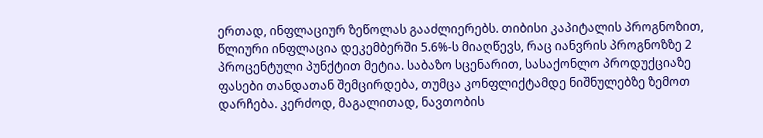ერთად, ინფლაციურ ზეწოლას გააძლიერებს. თიბისი კაპიტალის პროგნოზით, წლიური ინფლაცია დეკემბერში 5.6%-ს მიაღწევს, რაც იანვრის პროგნოზზე 2 პროცენტული პუნქტით მეტია. საბაზო სცენარით, სასაქონლო პროდუქციაზე ფასები თანდათან შემცირდება, თუმცა კონფლიქტამდე ნიშნულებზე ზემოთ დარჩება. კერძოდ, მაგალითად, ნავთობის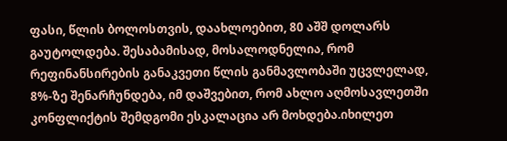ფასი, წლის ბოლოსთვის, დაახლოებით, 80 აშშ დოლარს გაუტოლდება. შესაბამისად, მოსალოდნელია, რომ რეფინანსირების განაკვეთი წლის განმავლობაში უცვლელად, 8%-ზე შენარჩუნდება, იმ დაშვებით, რომ ახლო აღმოსავლეთში კონფლიქტის შემდგომი ესკალაცია არ მოხდება.იხილეთ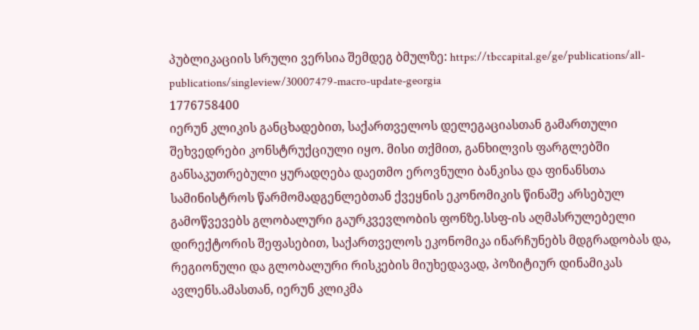პუბლიკაციის სრული ვერსია შემდეგ ბმულზე: https://tbccapital.ge/ge/publications/all-publications/singleview/30007479-macro-update-georgia
1776758400
იერუნ კლიკის განცხადებით, საქართველოს დელეგაციასთან გამართული შეხვედრები კონსტრუქციული იყო. მისი თქმით, განხილვის ფარგლებში განსაკუთრებული ყურადღება დაეთმო ეროვნული ბანკისა და ფინანსთა სამინისტროს წარმომადგენლებთან ქვეყნის ეკონომიკის წინაშე არსებულ გამოწვევებს გლობალური გაურკვევლობის ფონზე.სსფ-ის აღმასრულებელი დირექტორის შეფასებით, საქართველოს ეკონომიკა ინარჩუნებს მდგრადობას და, რეგიონული და გლობალური რისკების მიუხედავად, პოზიტიურ დინამიკას ავლენს.ამასთან, იერუნ კლიკმა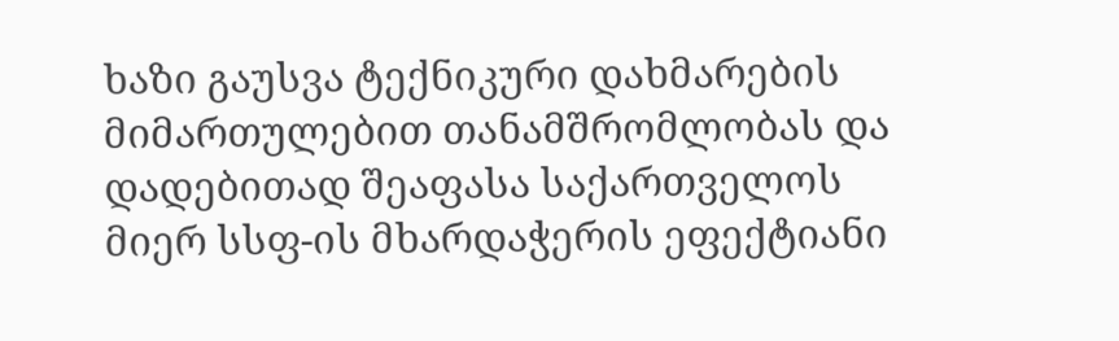ხაზი გაუსვა ტექნიკური დახმარების მიმართულებით თანამშრომლობას და დადებითად შეაფასა საქართველოს მიერ სსფ-ის მხარდაჭერის ეფექტიანი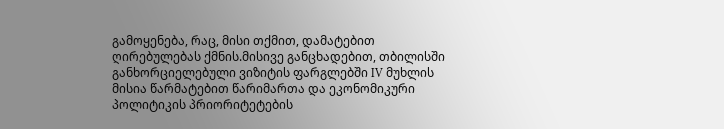გამოყენება, რაც, მისი თქმით, დამატებით ღირებულებას ქმნის.მისივე განცხადებით, თბილისში განხორციელებული ვიზიტის ფარგლებში IV მუხლის მისია წარმატებით წარიმართა და ეკონომიკური პოლიტიკის პრიორიტეტების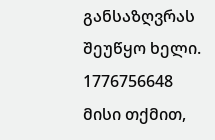განსაზღვრას შეუწყო ხელი.
1776756648
მისი თქმით,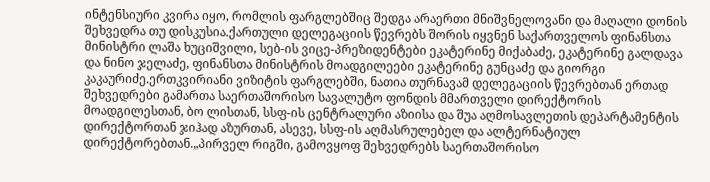ინტენსიური კვირა იყო, რომლის ფარგლებშიც შედგა არაერთი მნიშვნელოვანი და მაღალი დონის შეხვედრა თუ დისკუსია.ქართული დელეგაციის წევრებს შორის იყვნენ საქართველოს ფინანსთა მინისტრი ლაშა ხუციშვილი, სებ-ის ვიცე-პრეზიდენტები ეკატერინე მიქაბაძე, ეკატერინე გალდავა და ნინო ჯელაძე, ფინანსთა მინისტრის მოადგილეები ეკატერინე გუნცაძე და გიორგი კაკაურიძე.ერთკვირიანი ვიზიტის ფარგლებში, ნათია თურნავამ დელეგაციის წევრებთან ერთად შეხვედრები გამართა საერთაშორისო სავალუტო ფონდის მმართველი დირექტორის მოადგილესთან, ბო ლისთან, სსფ-ის ცენტრალური აზიისა და შუა აღმოსავლეთის დეპარტამენტის დირექტორთან ჯიჰად აზურთან, ასევე, სსფ-ის აღმასრულებელ და ალტერნატიულ დირექტორებთან.„პირველ რიგში, გამოვყოფ შეხვედრებს საერთაშორისო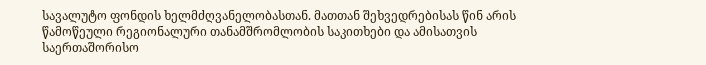სავალუტო ფონდის ხელმძღვანელობასთან. მათთან შეხვედრებისას წინ არის წამოწეული რეგიონალური თანამშრომლობის საკითხები და ამისათვის საერთაშორისო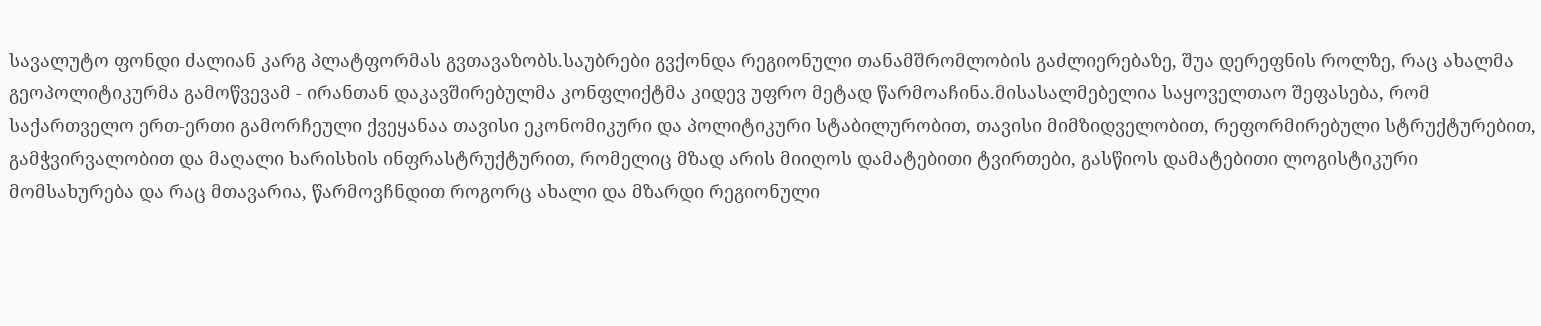სავალუტო ფონდი ძალიან კარგ პლატფორმას გვთავაზობს.საუბრები გვქონდა რეგიონული თანამშრომლობის გაძლიერებაზე, შუა დერეფნის როლზე, რაც ახალმა გეოპოლიტიკურმა გამოწვევამ - ირანთან დაკავშირებულმა კონფლიქტმა კიდევ უფრო მეტად წარმოაჩინა.მისასალმებელია საყოველთაო შეფასება, რომ საქართველო ერთ-ერთი გამორჩეული ქვეყანაა თავისი ეკონომიკური და პოლიტიკური სტაბილურობით, თავისი მიმზიდველობით, რეფორმირებული სტრუქტურებით, გამჭვირვალობით და მაღალი ხარისხის ინფრასტრუქტურით, რომელიც მზად არის მიიღოს დამატებითი ტვირთები, გასწიოს დამატებითი ლოგისტიკური მომსახურება და რაც მთავარია, წარმოვჩნდით როგორც ახალი და მზარდი რეგიონული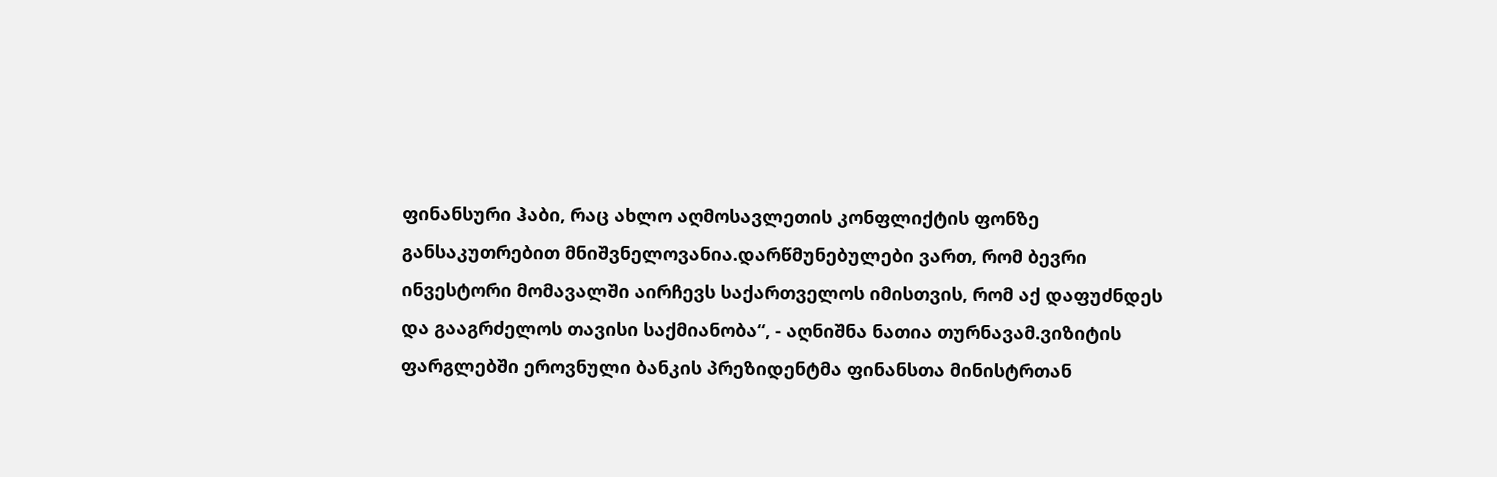ფინანსური ჰაბი, რაც ახლო აღმოსავლეთის კონფლიქტის ფონზე განსაკუთრებით მნიშვნელოვანია.დარწმუნებულები ვართ, რომ ბევრი ინვესტორი მომავალში აირჩევს საქართველოს იმისთვის, რომ აქ დაფუძნდეს და გააგრძელოს თავისი საქმიანობა“, - აღნიშნა ნათია თურნავამ.ვიზიტის ფარგლებში ეროვნული ბანკის პრეზიდენტმა ფინანსთა მინისტრთან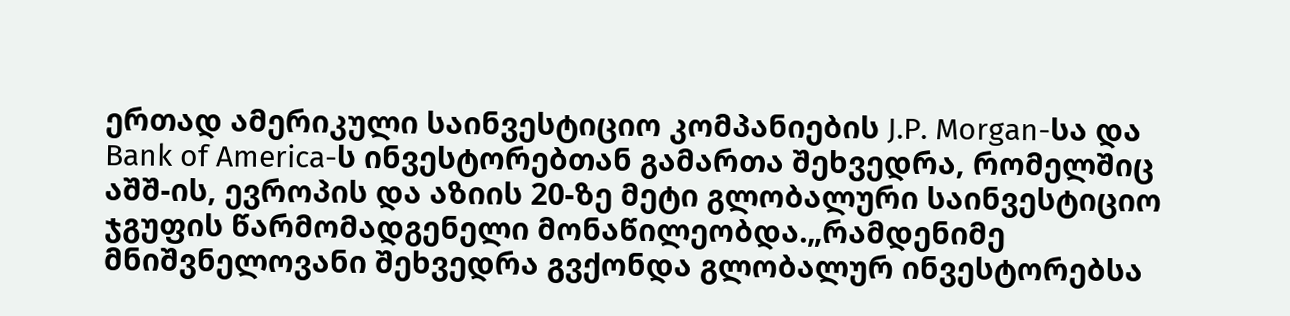ერთად ამერიკული საინვესტიციო კომპანიების J.P. Morgan-სა და Bank of America-ს ინვესტორებთან გამართა შეხვედრა, რომელშიც აშშ-ის, ევროპის და აზიის 20-ზე მეტი გლობალური საინვესტიციო ჯგუფის წარმომადგენელი მონაწილეობდა.„რამდენიმე მნიშვნელოვანი შეხვედრა გვქონდა გლობალურ ინვესტორებსა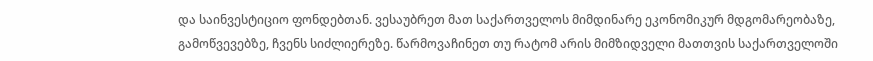და საინვესტიციო ფონდებთან. ვესაუბრეთ მათ საქართველოს მიმდინარე ეკონომიკურ მდგომარეობაზე, გამოწვევებზე, ჩვენს სიძლიერეზე. წარმოვაჩინეთ თუ რატომ არის მიმზიდველი მათთვის საქართველოში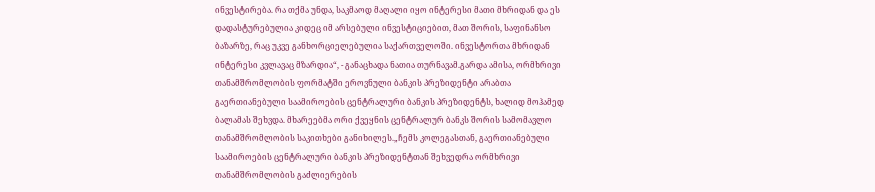ინვესტირება. რა თქმა უნდა, საკმაოდ მაღალი იყო ინტერესი მათი მხრიდან და ეს დადასტურებულია კიდეც იმ არსებული ინვესტიციებით, მათ შორის, საფინანსო ბაზარზე, რაც უკვე განხორციელებულია საქართველოში. ინვესტორთა მხრიდან ინტერესი კვლავაც მზარდია“, - განაცხადა ნათია თურნავამ.გარდა ამისა, ორმხრივი თანამშრომლობის ფორმატში ეროვნული ბანკის პრეზიდენტი არაბთა გაერთიანებული საამიროების ცენტრალური ბანკის პრეზიდენტს, ხალიდ მოჰამედ ბალამას შეხვდა. მხარეებმა ორი ქვეყნის ცენტრალურ ბანკს შორის სამომავლო თანამშრომლობის საკითხები განიხილეს.„ჩემს კოლეგასთან, გაერთიანებული საამიროების ცენტრალური ბანკის პრეზიდენტთან შეხვედრა ორმხრივი თანამშრომლობის გაძლიერების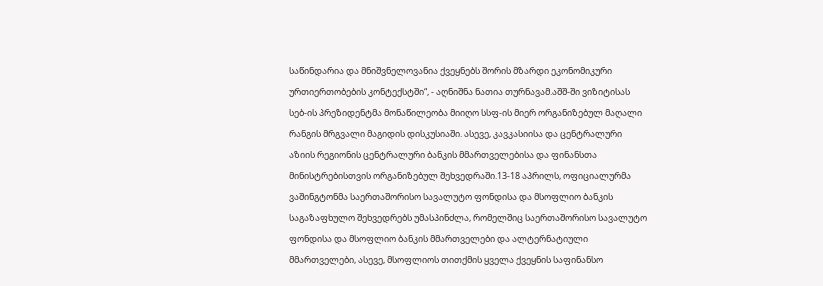საწინდარია და მნიშვნელოვანია ქვეყნებს შორის მზარდი ეკონომიკური ურთიერთობების კონტექსტში“, - აღნიშნა ნათია თურნავამ.აშშ-ში ვიზიტისას სებ-ის პრეზიდენტმა მონაწილეობა მიიღო სსფ-ის მიერ ორგანიზებულ მაღალი რანგის მრგვალი მაგიდის დისკუსიაში. ასევე, კავკასიისა და ცენტრალური აზიის რეგიონის ცენტრალური ბანკის მმართველებისა და ფინანსთა მინისტრებისთვის ორგანიზებულ შეხვედრაში.13-18 აპრილს, ოფიციალურმა ვაშინგტონმა საერთაშორისო სავალუტო ფონდისა და მსოფლიო ბანკის საგაზაფხულო შეხვედრებს უმასპინძლა, რომელშიც საერთაშორისო სავალუტო ფონდისა და მსოფლიო ბანკის მმართველები და ალტერნატიული მმართველები, ასევე, მსოფლიოს თითქმის ყველა ქვეყნის საფინანსო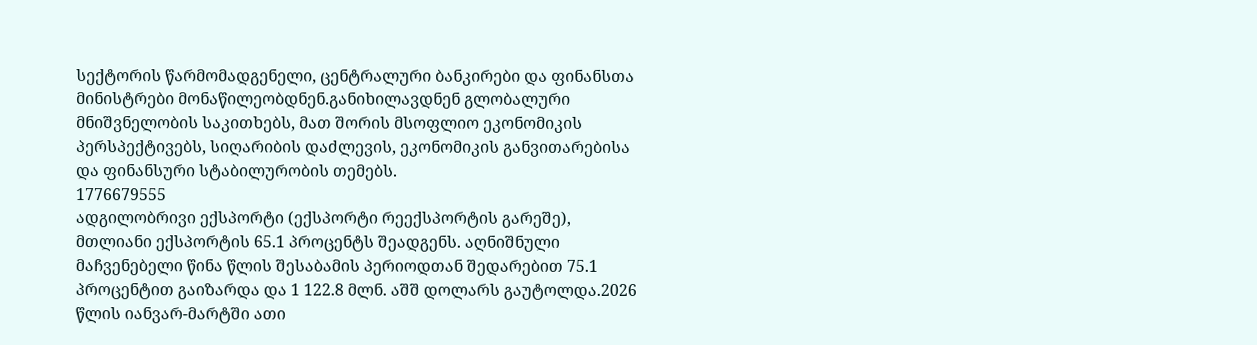სექტორის წარმომადგენელი, ცენტრალური ბანკირები და ფინანსთა მინისტრები მონაწილეობდნენ.განიხილავდნენ გლობალური მნიშვნელობის საკითხებს, მათ შორის მსოფლიო ეკონომიკის პერსპექტივებს, სიღარიბის დაძლევის, ეკონომიკის განვითარებისა და ფინანსური სტაბილურობის თემებს.
1776679555
ადგილობრივი ექსპორტი (ექსპორტი რეექსპორტის გარეშე), მთლიანი ექსპორტის 65.1 პროცენტს შეადგენს. აღნიშნული მაჩვენებელი წინა წლის შესაბამის პერიოდთან შედარებით 75.1 პროცენტით გაიზარდა და 1 122.8 მლნ. აშშ დოლარს გაუტოლდა.2026 წლის იანვარ-მარტში ათი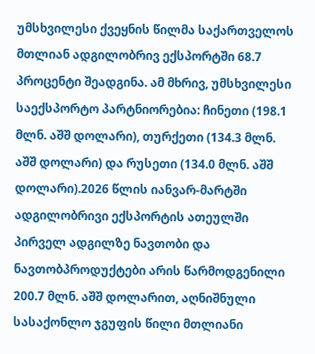უმსხვილესი ქვეყნის წილმა საქართველოს მთლიან ადგილობრივ ექსპორტში 68.7 პროცენტი შეადგინა. ამ მხრივ, უმსხვილესი საექსპორტო პარტნიორებია: ჩინეთი (198.1 მლნ. აშშ დოლარი), თურქეთი (134.3 მლნ. აშშ დოლარი) და რუსეთი (134.0 მლნ. აშშ დოლარი).2026 წლის იანვარ-მარტში ადგილობრივი ექსპორტის ათეულში პირველ ადგილზე ნავთობი და ნავთობპროდუქტები არის წარმოდგენილი 200.7 მლნ. აშშ დოლარით, აღნიშნული სასაქონლო ჯგუფის წილი მთლიანი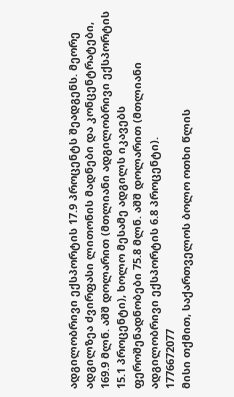ადგილობრივი ექსპორტის 17.9 პროცენტს შეადგენს. მეორე ადგილზეა ძვირფასი ლითონის მადნები და კონცენტრატები, 169.9 მლნ. აშშ დოლარით (მთლიანი ადგილობრივი ექსპორტის 15.1 პროცენტი), ხოლო მესამე ადგილს იკავებს ფეროშენადნობები 75.8 მლნ. აშშ დოლარით (მთლიანი ადგილობრივი ექსპორტის 6.8 პროცენტი).
1776672077
მისი თქმით, საქართველოს ბოლო ოთხი წლის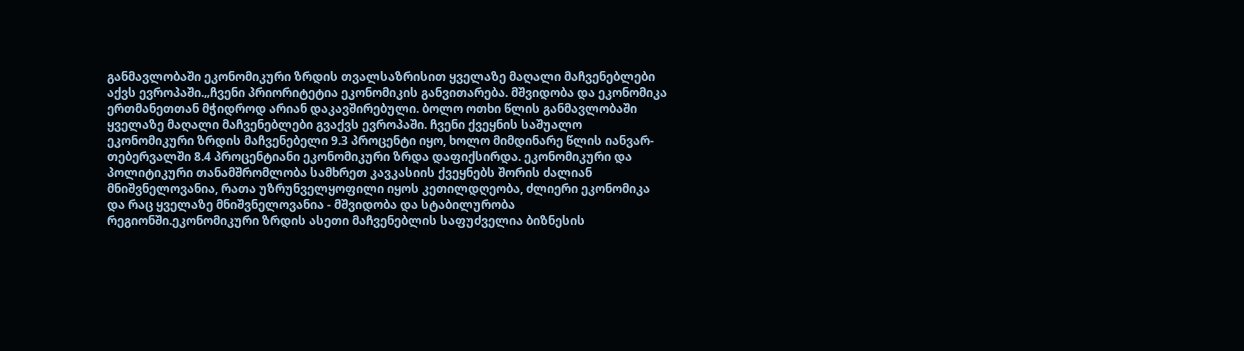განმავლობაში ეკონომიკური ზრდის თვალსაზრისით ყველაზე მაღალი მაჩვენებლები აქვს ევროპაში.„ჩვენი პრიორიტეტია ეკონომიკის განვითარება. მშვიდობა და ეკონომიკა ერთმანეთთან მჭიდროდ არიან დაკავშირებული. ბოლო ოთხი წლის განმავლობაში ყველაზე მაღალი მაჩვენებლები გვაქვს ევროპაში. ჩვენი ქვეყნის საშუალო ეკონომიკური ზრდის მაჩვენებელი 9.3 პროცენტი იყო, ხოლო მიმდინარე წლის იანვარ-თებერვალში 8.4 პროცენტიანი ეკონომიკური ზრდა დაფიქსირდა. ეკონომიკური და პოლიტიკური თანამშრომლობა სამხრეთ კავკასიის ქვეყნებს შორის ძალიან მნიშვნელოვანია, რათა უზრუნველყოფილი იყოს კეთილდღეობა, ძლიერი ეკონომიკა და რაც ყველაზე მნიშვნელოვანია - მშვიდობა და სტაბილურობა რეგიონში.ეკონომიკური ზრდის ასეთი მაჩვენებლის საფუძველია ბიზნესის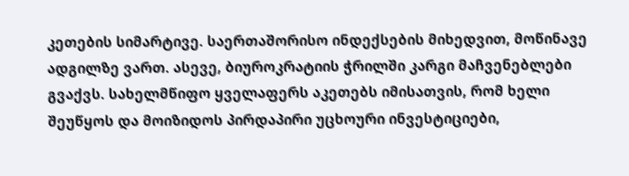კეთების სიმარტივე. საერთაშორისო ინდექსების მიხედვით, მოწინავე ადგილზე ვართ. ასევე, ბიუროკრატიის ჭრილში კარგი მაჩვენებლები გვაქვს. სახელმწიფო ყველაფერს აკეთებს იმისათვის, რომ ხელი შეუწყოს და მოიზიდოს პირდაპირი უცხოური ინვესტიციები,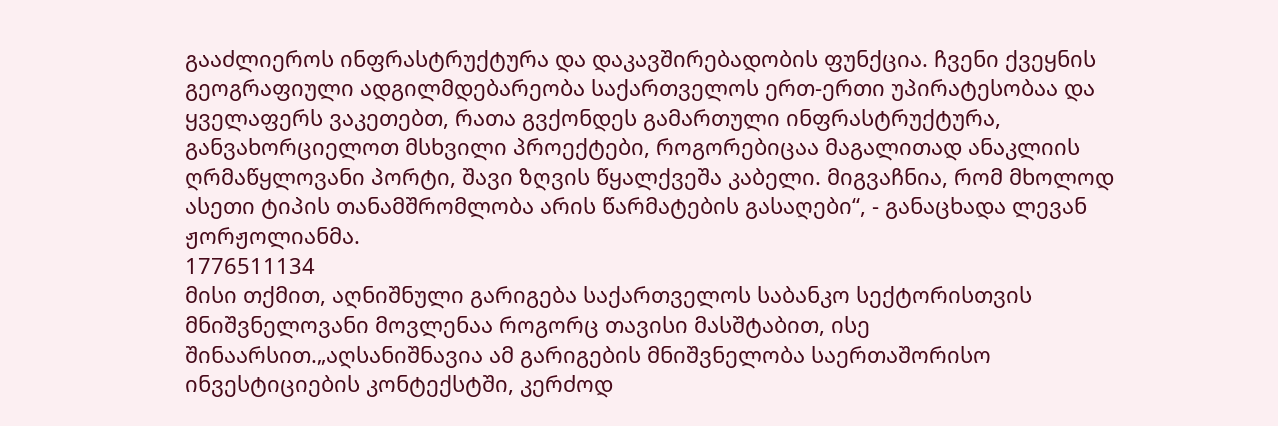გააძლიეროს ინფრასტრუქტურა და დაკავშირებადობის ფუნქცია. ჩვენი ქვეყნის გეოგრაფიული ადგილმდებარეობა საქართველოს ერთ-ერთი უპირატესობაა და ყველაფერს ვაკეთებთ, რათა გვქონდეს გამართული ინფრასტრუქტურა, განვახორციელოთ მსხვილი პროექტები, როგორებიცაა მაგალითად ანაკლიის ღრმაწყლოვანი პორტი, შავი ზღვის წყალქვეშა კაბელი. მიგვაჩნია, რომ მხოლოდ ასეთი ტიპის თანამშრომლობა არის წარმატების გასაღები“, - განაცხადა ლევან ჟორჟოლიანმა.
1776511134
მისი თქმით, აღნიშნული გარიგება საქართველოს საბანკო სექტორისთვის მნიშვნელოვანი მოვლენაა როგორც თავისი მასშტაბით, ისე შინაარსით.„აღსანიშნავია ამ გარიგების მნიშვნელობა საერთაშორისო ინვესტიციების კონტექსტში, კერძოდ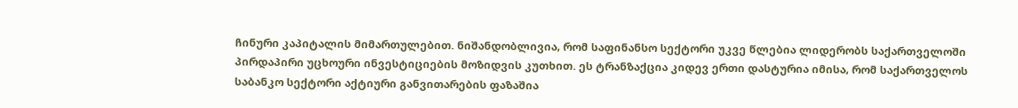ჩინური კაპიტალის მიმართულებით. ნიშანდობლივია, რომ საფინანსო სექტორი უკვე წლებია ლიდერობს საქართველოში პირდაპირი უცხოური ინვესტიციების მოზიდვის კუთხით. ეს ტრანზაქცია კიდევ ერთი დასტურია იმისა, რომ საქართველოს საბანკო სექტორი აქტიური განვითარების ფაზაშია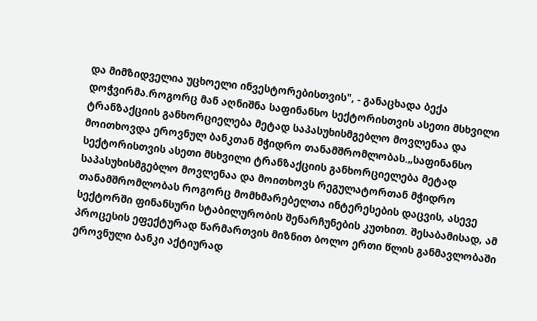და მიმზიდველია უცხოელი ინვესტორებისთვის", - განაცხადა ბექა დოჭვირმა.როგორც მან აღნიშნა საფინანსო სექტორისთვის ასეთი მსხვილი ტრანზაქციის განხორციელება მეტად საპასუხისმგებლო მოვლენაა და მოითხოვდა ეროვნულ ბანკთან მჭიდრო თანამშრომლობას.„საფინანსო სექტორისთვის ასეთი მსხვილი ტრანზაქციის განხორციელება მეტად საპასუხისმგებლო მოვლენაა და მოითხოვს რეგულატორთან მჭიდრო თანამშრომლობას როგორც მომხმარებელთა ინტერესების დაცვის, ასევე სექტორში ფინანსური სტაბილურობის შენარჩუნების კუთხით. შესაბამისად, ამ პროცესის ეფექტურად წარმართვის მიზნით ბოლო ერთი წლის განმავლობაში ეროვნული ბანკი აქტიურად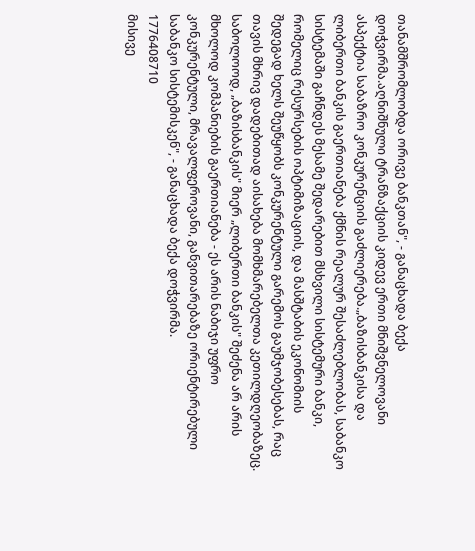თანამშრომლობდა ორივე ბანკთან", - განაცხადა ბექა დოჭვირმა.აღნიშნული ტრანზაქციის კიდევ ერთი მნიშვნელოვანი ასპექტია საბაზრო კონკურენციის გაძლიერება.„ბაზისბანკისა და ლიბერთი ბანკის გაერთიანება ქმნის რეალურ შესაძლებლობას, საბანკო სისტემაში გაჩნდეს მესამე შედარებით მსხვილი სისტემური ბანკი, რომელიც რესურსების ოპტიმიზაციის, და მასშტაბის ეკონომიის შედეგად ხელს შეუწყობს კონკურენტული გარემოს გაუმჯობესებას, რაც თავის მხრივ დადებითად აისახება მომხმარებელთა კეთილდღეობაზეც. საბოლოოდ, „ბაზისბანკის" მიერ „ლიბერთი ბანკის" შეძენა არ არის მხოლოდ კომპანიების გაერთიანება - ეს არის ნაბიჯი უფრო კონკურენტული, მრავალფეროვანი, განვითარებაზე ორიენტირებული საბანკო სისტემისკენ", - განაცხადა ბექა დოჭვირმა.
1776408710
მისივე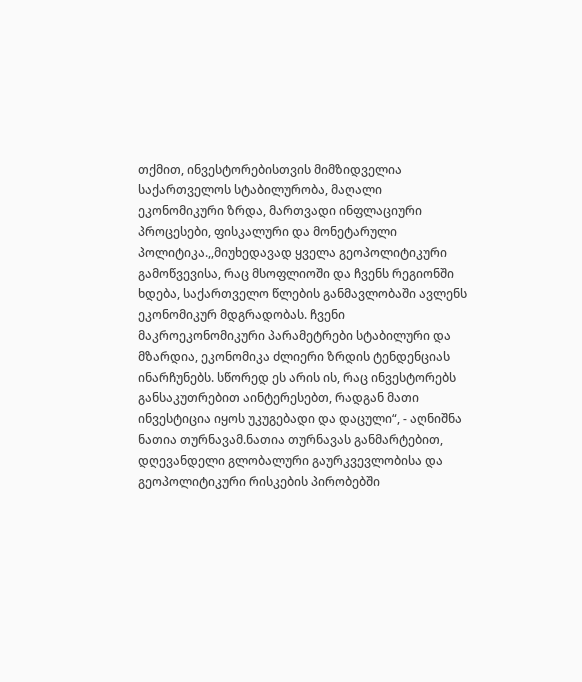თქმით, ინვესტორებისთვის მიმზიდველია საქართველოს სტაბილურობა, მაღალი ეკონომიკური ზრდა, მართვადი ინფლაციური პროცესები, ფისკალური და მონეტარული პოლიტიკა.,,მიუხედავად ყველა გეოპოლიტიკური გამოწვევისა, რაც მსოფლიოში და ჩვენს რეგიონში ხდება, საქართველო წლების განმავლობაში ავლენს ეკონომიკურ მდგრადობას. ჩვენი მაკროეკონომიკური პარამეტრები სტაბილური და მზარდია, ეკონომიკა ძლიერი ზრდის ტენდენციას ინარჩუნებს. სწორედ ეს არის ის, რაც ინვესტორებს განსაკუთრებით აინტერესებთ, რადგან მათი ინვესტიცია იყოს უკუგებადი და დაცული“, - აღნიშნა ნათია თურნავამ.ნათია თურნავას განმარტებით, დღევანდელი გლობალური გაურკვევლობისა და გეოპოლიტიკური რისკების პირობებში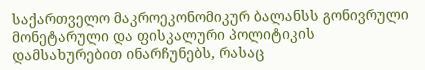საქართველო მაკროეკონომიკურ ბალანსს გონივრული მონეტარული და ფისკალური პოლიტიკის დამსახურებით ინარჩუნებს, რასაც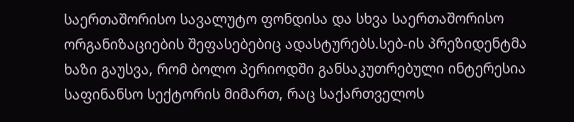საერთაშორისო სავალუტო ფონდისა და სხვა საერთაშორისო ორგანიზაციების შეფასებებიც ადასტურებს.სებ-ის პრეზიდენტმა ხაზი გაუსვა, რომ ბოლო პერიოდში განსაკუთრებული ინტერესია საფინანსო სექტორის მიმართ, რაც საქართველოს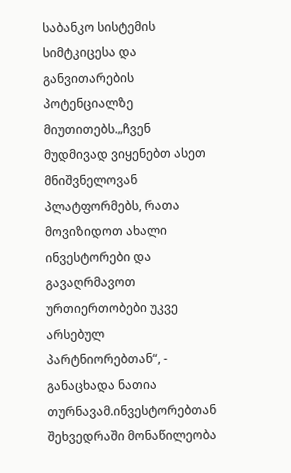საბანკო სისტემის სიმტკიცესა და განვითარების პოტენციალზე მიუთითებს.„ჩვენ მუდმივად ვიყენებთ ასეთ მნიშვნელოვან პლატფორმებს, რათა მოვიზიდოთ ახალი ინვესტორები და გავაღრმავოთ ურთიერთობები უკვე არსებულ პარტნიორებთან“, - განაცხადა ნათია თურნავამ.ინვესტორებთან შეხვედრაში მონაწილეობა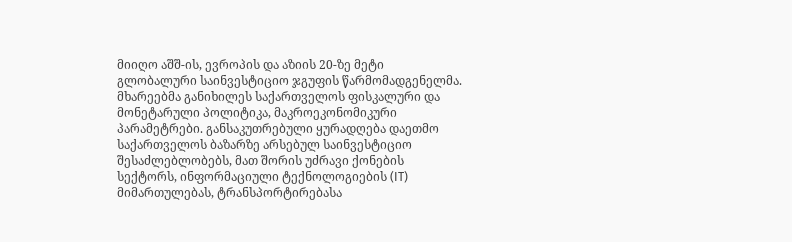მიიღო აშშ-ის, ევროპის და აზიის 20-ზე მეტი გლობალური საინვესტიციო ჯგუფის წარმომადგენელმა. მხარეებმა განიხილეს საქართველოს ფისკალური და მონეტარული პოლიტიკა, მაკროეკონომიკური პარამეტრები. განსაკუთრებული ყურადღება დაეთმო საქართველოს ბაზარზე არსებულ საინვესტიციო შესაძლებლობებს, მათ შორის უძრავი ქონების სექტორს, ინფორმაციული ტექნოლოგიების (IT) მიმართულებას, ტრანსპორტირებასა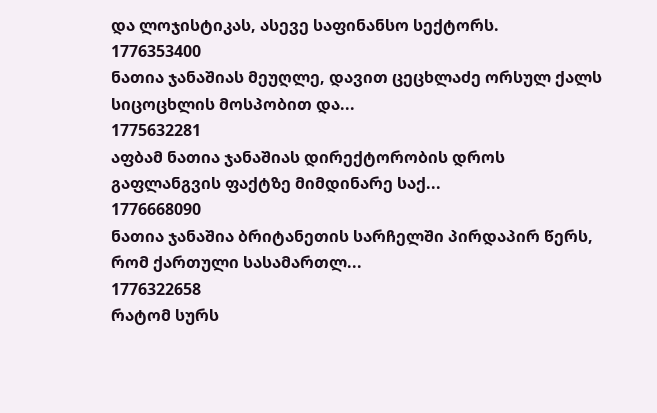და ლოჯისტიკას, ასევე საფინანსო სექტორს.
1776353400
ნათია ჯანაშიას მეუღლე, დავით ცეცხლაძე ორსულ ქალს სიცოცხლის მოსპობით და...
1775632281
აფბამ ნათია ჯანაშიას დირექტორობის დროს გაფლანგვის ფაქტზე მიმდინარე საქ...
1776668090
ნათია ჯანაშია ბრიტანეთის სარჩელში პირდაპირ წერს, რომ ქართული სასამართლ...
1776322658
რატომ სურს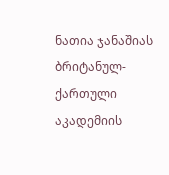ნათია ჯანაშიას ბრიტანულ-ქართული აკადემიის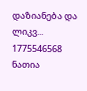დაზიანება და ლიკვ...
1775546568
ნათია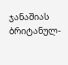ჯანაშიას ბრიტანულ-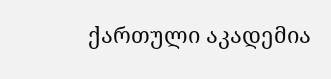ქართული აკადემია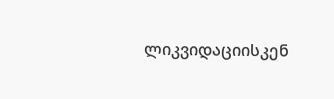ლიკვიდაციისკენ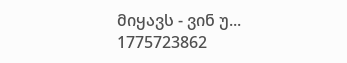მიყავს - ვინ უ...
1775723862